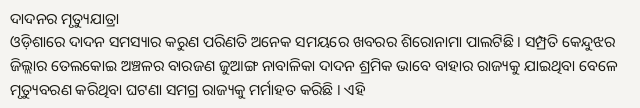ଦାଦନର ମୃତ୍ୟୁଯାତ୍ରା
ଓଡ଼ିଶାରେ ଦାଦନ ସମସ୍ୟାର କରୁଣ ପରିଣତି ଅନେକ ସମୟରେ ଖବରର ଶିରୋନାମା ପାଲଟିଛି । ସମ୍ପ୍ରତି କେନ୍ଦୁଝର ଜିଲ୍ଲାର ତେଲକୋଇ ଅଞ୍ଚଳର ବାରଜଣ ଜୁଆଙ୍ଗ ନାବାଳିକା ଦାଦନ ଶ୍ରମିକ ଭାବେ ବାହାର ରାଜ୍ୟକୁ ଯାଇଥିବା ବେଳେ ମୃତ୍ୟୁବରଣ କରିଥିବା ଘଟଣା ସମଗ୍ର ରାଜ୍ୟକୁ ମର୍ମାହତ କରିଛି । ଏହି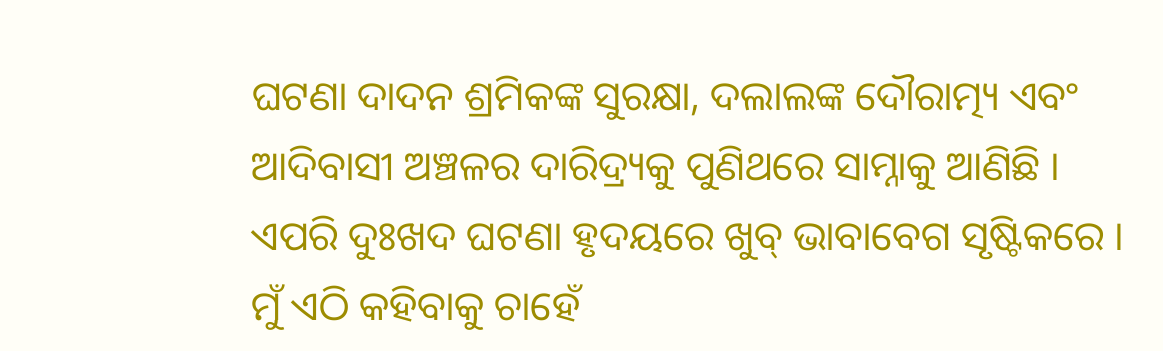ଘଟଣା ଦାଦନ ଶ୍ରମିକଙ୍କ ସୁରକ୍ଷା, ଦଲାଲଙ୍କ ଦୌରାତ୍ମ୍ୟ ଏବଂ ଆଦିବାସୀ ଅଞ୍ଚଳର ଦାରିଦ୍ର୍ୟକୁ ପୁଣିଥରେ ସାମ୍ନାକୁ ଆଣିଛି । ଏପରି ଦୁଃଖଦ ଘଟଣା ହୃଦୟରେ ଖୁବ୍ ଭାବାବେଗ ସୃଷ୍ଟିକରେ । ମୁଁ ଏଠି କହିବାକୁ ଚାହେଁ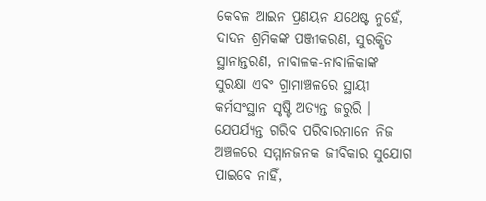କେବଳ ଆଇନ ପ୍ରଣୟନ ଯଥେଷ୍ଟ ନୁହେଁ, ଦାଦନ ଶ୍ରମିକଙ୍କ ପଞ୍ଜୀକରଣ, ସୁରକ୍ଷିତ ସ୍ଥାନାନ୍ତରଣ, ନାବାଳକ-ନାବାଳିକାଙ୍କ ସୁରକ୍ଷା ଏବଂ ଗ୍ରାମାଞ୍ଚଳରେ ସ୍ଥାୟୀ କର୍ମସଂସ୍ଥାନ ସୃଷ୍ଟି ଅତ୍ୟନ୍ତ ଜରୁରି । ଯେପର୍ଯ୍ୟନ୍ତ ଗରିବ ପରିବାରମାନେ ନିଜ ଅଞ୍ଚଳରେ ସମ୍ମାନଜନକ ଜୀବିକାର ସୁଯୋଗ ପାଇବେ ନାହିଁ,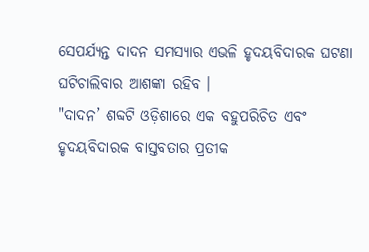ସେପର୍ଯ୍ୟନ୍ତ ଦାଦନ ସମସ୍ୟାର ଏଭଳି ହୃଦୟବିଦାରକ ଘଟଣା ଘଟିଚାଲିବାର ଆଶଙ୍କା ରହିବ ।
"ଦାଦନ’ ଶବ୍ଦଟି ଓଡ଼ିଶାରେ ଏକ ବହୁପରିଚିତ ଏବଂ ହୃଦୟବିଦାରକ ବାସ୍ତବତାର ପ୍ରତୀକ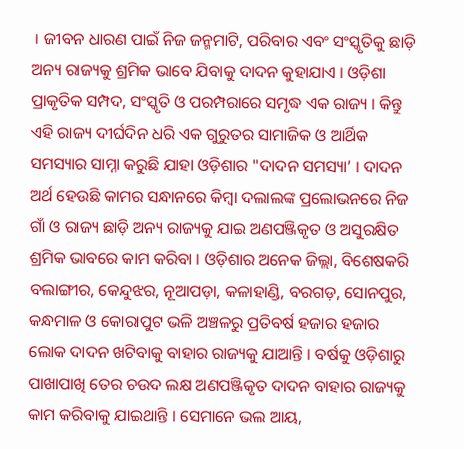। ଜୀବନ ଧାରଣ ପାଇଁ ନିଜ ଜନ୍ମମାଟି, ପରିବାର ଏବଂ ସଂସ୍କୃତିକୁ ଛାଡ଼ି ଅନ୍ୟ ରାଜ୍ୟକୁ ଶ୍ରମିକ ଭାବେ ଯିବାକୁ ଦାଦନ କୁହାଯାଏ । ଓଡ଼ିଶା ପ୍ରାକୃତିକ ସମ୍ପଦ, ସଂସ୍କୃତି ଓ ପରମ୍ପରାରେ ସମୃଦ୍ଧ ଏକ ରାଜ୍ୟ । କିନ୍ତୁ ଏହି ରାଜ୍ୟ ଦୀର୍ଘଦିନ ଧରି ଏକ ଗୁରୁତର ସାମାଜିକ ଓ ଆର୍ଥିକ ସମସ୍ୟାର ସାମ୍ନା କରୁଛି ଯାହା ଓଡ଼ିଶାର "ଦାଦନ ସମସ୍ୟା’ । ଦାଦନ ଅର୍ଥ ହେଉଛି କାମର ସନ୍ଧାନରେ କିମ୍ବା ଦଲାଲଙ୍କ ପ୍ରଲୋଭନରେ ନିଜ ଗାଁ ଓ ରାଜ୍ୟ ଛାଡ଼ି ଅନ୍ୟ ରାଜ୍ୟକୁ ଯାଇ ଅଣପଞ୍ଜିକୃତ ଓ ଅସୁରକ୍ଷିତ ଶ୍ରମିକ ଭାବରେ କାମ କରିବା । ଓଡ଼ିଶାର ଅନେକ ଜିଲ୍ଲା, ବିଶେଷକରି ବଲାଙ୍ଗୀର, କେନ୍ଦୁଝର, ନୂଆପଡ଼ା, କଳାହାଣ୍ଡି, ବରଗଡ଼, ସୋନପୁର, କନ୍ଧମାଳ ଓ କୋରାପୁଟ ଭଳି ଅଞ୍ଚଳରୁ ପ୍ରତିବର୍ଷ ହଜାର ହଜାର ଲୋକ ଦାଦନ ଖଟିବାକୁ ବାହାର ରାଜ୍ୟକୁ ଯାଆନ୍ତି । ବର୍ଷକୁ ଓଡ଼ିଶାରୁ ପାଖାପାଖି ତେର ଚଉଦ ଲକ୍ଷ ଅଣପଞ୍ଜିକୃତ ଦାଦନ ବାହାର ରାଜ୍ୟକୁ କାମ କରିବାକୁ ଯାଇଥାନ୍ତି । ସେମାନେ ଭଲ ଆୟ,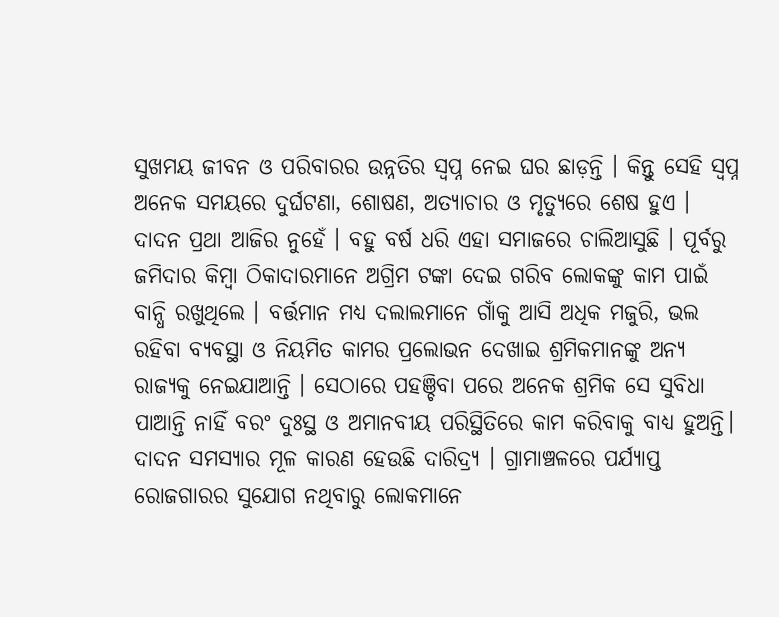ସୁଖମୟ ଜୀବନ ଓ ପରିବାରର ଉନ୍ନତିର ସ୍ୱପ୍ନ ନେଇ ଘର ଛାଡ଼ନ୍ତି । କିନ୍ତୁ ସେହି ସ୍ୱପ୍ନ ଅନେକ ସମୟରେ ଦୁର୍ଘଟଣା, ଶୋଷଣ, ଅତ୍ୟାଚାର ଓ ମୃତ୍ୟୁରେ ଶେଷ ହୁଏ ।
ଦାଦନ ପ୍ରଥା ଆଜିର ନୁହେଁ । ବହୁ ବର୍ଷ ଧରି ଏହା ସମାଜରେ ଚାଲିଆସୁଛି । ପୂର୍ବରୁ ଜମିଦାର କିମ୍ବା ଠିକାଦାରମାନେ ଅଗ୍ରିମ ଟଙ୍କା ଦେଇ ଗରିବ ଲୋକଙ୍କୁ କାମ ପାଇଁ ବାନ୍ଧି ରଖୁଥିଲେ । ବର୍ତ୍ତମାନ ମଧ୍ୟ ଦଲାଲମାନେ ଗାଁକୁ ଆସି ଅଧିକ ମଜୁରି, ଭଲ ରହିବା ବ୍ୟବସ୍ଥା ଓ ନିୟମିତ କାମର ପ୍ରଲୋଭନ ଦେଖାଇ ଶ୍ରମିକମାନଙ୍କୁ ଅନ୍ୟ ରାଜ୍ୟକୁ ନେଇଯାଆନ୍ତି । ସେଠାରେ ପହଞ୍ଚିବା ପରେ ଅନେକ ଶ୍ରମିକ ସେ ସୁବିଧା ପାଆନ୍ତି ନାହିଁ ବରଂ ଦୁଃସ୍ଥ ଓ ଅମାନବୀୟ ପରିସ୍ଥିତିରେ କାମ କରିବାକୁ ବାଧ୍ୟ ହୁଅନ୍ତି। ଦାଦନ ସମସ୍ୟାର ମୂଳ କାରଣ ହେଉଛି ଦାରିଦ୍ର୍ୟ । ଗ୍ରାମାଞ୍ଚଳରେ ପର୍ଯ୍ୟାପ୍ତ ରୋଜଗାରର ସୁଯୋଗ ନଥିବାରୁ ଲୋକମାନେ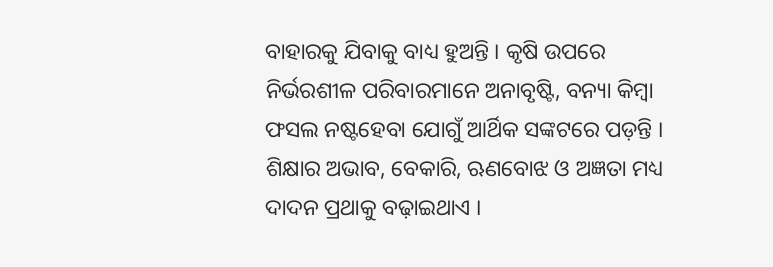ବାହାରକୁ ଯିବାକୁ ବାଧ୍ୟ ହୁଅନ୍ତି । କୃଷି ଉପରେ ନିର୍ଭରଶୀଳ ପରିବାରମାନେ ଅନାବୃଷ୍ଟି, ବନ୍ୟା କିମ୍ବା ଫସଲ ନଷ୍ଟହେବା ଯୋଗୁଁ ଆର୍ଥିକ ସଙ୍କଟରେ ପଡ଼ନ୍ତି । ଶିକ୍ଷାର ଅଭାବ, ବେକାରି, ଋଣବୋଝ ଓ ଅଜ୍ଞତା ମଧ୍ୟ ଦାଦନ ପ୍ରଥାକୁ ବଢ଼ାଇଥାଏ ।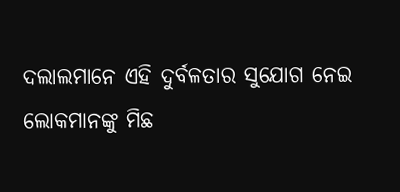ଦଲାଲମାନେ ଏହି ଦୁର୍ବଳତାର ସୁଯୋଗ ନେଇ ଲୋକମାନଙ୍କୁ ମିଛ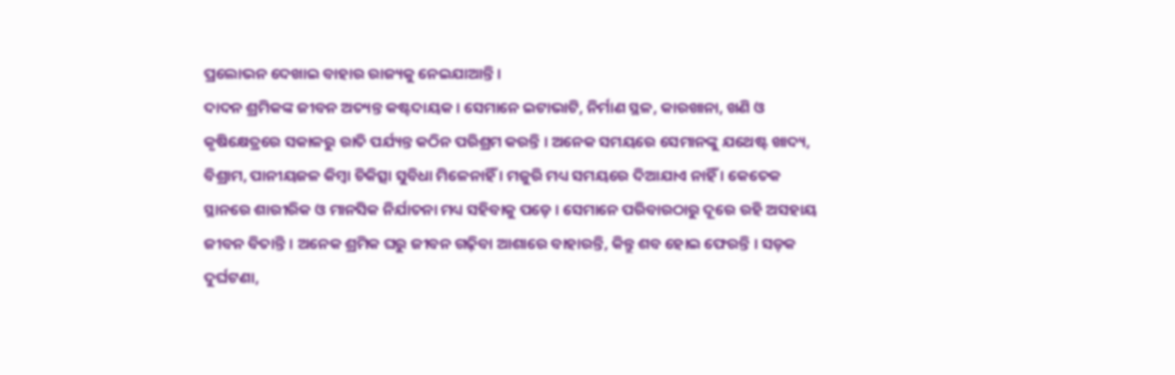ପ୍ରଲୋଭନ ଦେଖାଇ ବାହାର ରାଜ୍ୟକୁ ନେଇଯାଆନ୍ତି ।
ଦାଦନ ଶ୍ରମିକଙ୍କ ଜୀବନ ଅତ୍ୟନ୍ତ କଷ୍ଟଦାୟକ । ସେମାନେ ଇଟାଭାଟି, ନିର୍ମାଣ ସ୍ଥଳ, କାରଖାନା, ଖଣି ଓ କୃଷିକ୍ଷେତ୍ରରେ ସକାଳରୁ ରାତି ପର୍ଯ୍ୟନ୍ତ କଠିନ ପରିଶ୍ରମ କରନ୍ତି । ଅନେକ ସମୟରେ ସେମାନଙ୍କୁ ଯଥେଷ୍ଟ ଖାଦ୍ୟ, ବିଶ୍ରାମ, ପାନୀୟଜଳ କିମ୍ବା ଚିକିତ୍ସା ସୁବିଧା ମିଳେନାହିଁ । ମଜୁରି ମଧ୍ୟ ସମୟରେ ଦିଆଯାଏ ନାହିଁ । କେତେକ ସ୍ଥାନରେ ଶାରୀରିକ ଓ ମାନସିକ ନିର୍ଯାତନା ମଧ୍ୟ ସହିବାକୁ ପଡ଼େ । ସେମାନେ ପରିବାରଠାରୁ ଦୂରେ ରହି ଅସହାୟ ଜୀବନ ବିତାନ୍ତି । ଅନେକ ଶ୍ରମିକ ଘରୁ ଜୀବନ ଗଢ଼ିବା ଆଶାରେ ବାହାରନ୍ତି, କିନ୍ତୁ ଶବ ହୋଇ ଫେରନ୍ତି । ସଡ଼କ ଦୁର୍ଘଟଣା,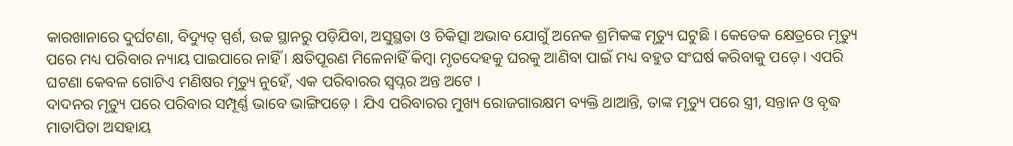କାରଖାନାରେ ଦୁର୍ଘଟଣା, ବିଦ୍ୟୁତ୍ ସ୍ପର୍ଶ, ଉଚ୍ଚ ସ୍ଥାନରୁ ପଡ଼ିଯିବା, ଅସୁସ୍ଥତା ଓ ଚିକିତ୍ସା ଅଭାବ ଯୋଗୁଁ ଅନେକ ଶ୍ରମିକଙ୍କ ମୃତ୍ୟୁ ଘଟୁଛି । କେତେକ କ୍ଷେତ୍ରରେ ମୃତ୍ୟୁ ପରେ ମଧ୍ୟ ପରିବାର ନ୍ୟାୟ ପାଇପାରେ ନାହିଁ । କ୍ଷତିପୂରଣ ମିଳେନାହିଁ କିମ୍ବା ମୃତଦେହକୁ ଘରକୁ ଆଣିବା ପାଇଁ ମଧ୍ୟ ବହୁତ ସଂଘର୍ଷ କରିବାକୁ ପଡ଼େ । ଏପରି ଘଟଣା କେବଳ ଗୋଟିଏ ମଣିଷର ମୃତ୍ୟୁ ନୁହେଁ, ଏକ ପରିବାରର ସ୍ୱପ୍ନର ଅନ୍ତ ଅଟେ ।
ଦାଦନର ମୃତ୍ୟୁ ପରେ ପରିବାର ସମ୍ପୂର୍ଣ୍ଣ ଭାବେ ଭାଙ୍ଗିପଡ଼େ । ଯିଏ ପରିବାରର ମୁଖ୍ୟ ରୋଜଗାରକ୍ଷମ ବ୍ୟକ୍ତି ଥାଆନ୍ତି, ତାଙ୍କ ମୃତ୍ୟୁ ପରେ ସ୍ତ୍ରୀ, ସନ୍ତାନ ଓ ବୃଦ୍ଧ ମାତାପିତା ଅସହାୟ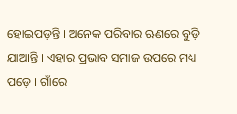ହୋଇପଡ଼ନ୍ତି । ଅନେକ ପରିବାର ଋଣରେ ବୁଡ଼ି ଯାଆନ୍ତି । ଏହାର ପ୍ରଭାବ ସମାଜ ଉପରେ ମଧ୍ୟ ପଡ଼େ । ଗାଁରେ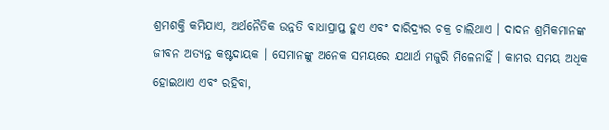ଶ୍ରମଶକ୍ତି କମିଯାଏ, ଅର୍ଥନୈତିକ ଉନ୍ନତି ବାଧାପ୍ରାପ୍ତ ହୁଏ ଏବଂ ଦାରିଦ୍ର୍ୟର ଚକ୍ର ଚାଲିଥାଏ । ଦାଦନ ଶ୍ରମିକମାନଙ୍କ ଜୀବନ ଅତ୍ୟନ୍ତ କଷ୍ଟଦାୟକ । ସେମାନଙ୍କୁ ଅନେକ ସମୟରେ ଯଥାର୍ଥ ମଜୁରି ମିଳେନାହିଁ । କାମର ସମୟ ଅଧିକ ହୋଇଥାଏ ଏବଂ ରହିବା,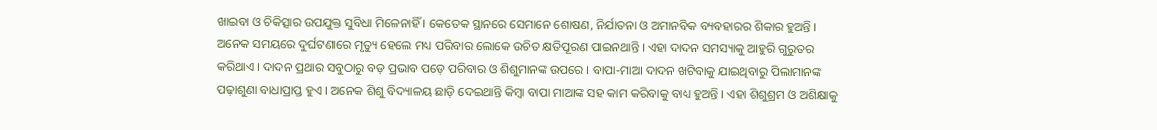ଖାଇବା ଓ ଚିକିତ୍ସାର ଉପଯୁକ୍ତ ସୁବିଧା ମିଳେନାହିଁ । କେତେକ ସ୍ଥାନରେ ସେମାନେ ଶୋଷଣ, ନିର୍ଯାତନା ଓ ଅମାନବିକ ବ୍ୟବହାରର ଶିକାର ହୁଅନ୍ତି । ଅନେକ ସମୟରେ ଦୁର୍ଘଟଣାରେ ମୃତ୍ୟୁ ହେଲେ ମଧ୍ୟ ପରିବାର ଲୋକେ ଉଚିତ କ୍ଷତିପୂରଣ ପାଇନଥାନ୍ତି । ଏହା ଦାଦନ ସମସ୍ୟାକୁ ଆହୁରି ଗୁରୁତର କରିଥାଏ । ଦାଦନ ପ୍ରଥାର ସବୁଠାରୁ ବଡ଼ ପ୍ରଭାବ ପଡ଼େ ପରିବାର ଓ ଶିଶୁମାନଙ୍କ ଉପରେ । ବାପା-ମାଆ ଦାଦନ ଖଟିବାକୁ ଯାଇଥିବାରୁ ପିଲାମାନଙ୍କ ପଢ଼ାଶୁଣା ବାଧାପ୍ରାପ୍ତ ହୁଏ । ଅନେକ ଶିଶୁ ବିଦ୍ୟାଳୟ ଛାଡ଼ି ଦେଇଥାନ୍ତି କିମ୍ବା ବାପା ମାଆଙ୍କ ସହ କାମ କରିବାକୁ ବାଧ୍ୟ ହୁଅନ୍ତି । ଏହା ଶିଶୁଶ୍ରମ ଓ ଅଶିକ୍ଷାକୁ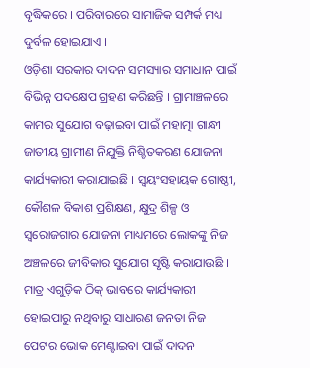ବୃଦ୍ଧିକରେ । ପରିବାରରେ ସାମାଜିକ ସମ୍ପର୍କ ମଧ୍ୟ ଦୁର୍ବଳ ହୋଇଯାଏ ।
ଓଡ଼ିଶା ସରକାର ଦାଦନ ସମସ୍ୟାର ସମାଧାନ ପାଇଁ ବିଭିନ୍ନ ପଦକ୍ଷେପ ଗ୍ରହଣ କରିଛନ୍ତି । ଗ୍ରାମାଞ୍ଚଳରେ କାମର ସୁଯୋଗ ବଢ଼ାଇବା ପାଇଁ ମହାତ୍ମା ଗାନ୍ଧୀ ଜାତୀୟ ଗ୍ରାମୀଣ ନିଯୁକ୍ତି ନିଶ୍ଚିତକରଣ ଯୋଜନା କାର୍ଯ୍ୟକାରୀ କରାଯାଇଛି । ସ୍ୱୟଂସହାୟକ ଗୋଷ୍ଠୀ, କୌଶଳ ବିକାଶ ପ୍ରଶିକ୍ଷଣ, କ୍ଷୁଦ୍ର ଶିଳ୍ପ ଓ ସ୍ୱରୋଜଗାର ଯୋଜନା ମାଧ୍ୟମରେ ଲୋକଙ୍କୁ ନିଜ ଅଞ୍ଚଳରେ ଜୀବିକାର ସୁଯୋଗ ସୃଷ୍ଟି କରାଯାଉଛି । ମାତ୍ର ଏଗୁଡ଼ିକ ଠିକ୍ ଭାବରେ କାର୍ଯ୍ୟକାରୀ ହୋଇପାରୁ ନଥିବାରୁ ସାଧାରଣ ଜନତା ନିଜ ପେଟର ଭୋକ ମେଣ୍ଟାଇବା ପାଇଁ ଦାଦନ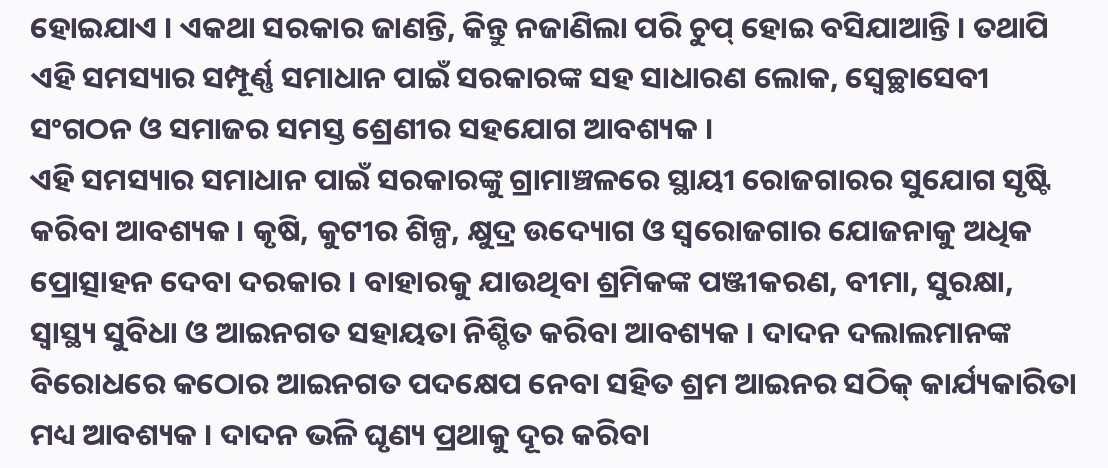ହୋଇଯାଏ । ଏକଥା ସରକାର ଜାଣନ୍ତି, କିନ୍ତୁ ନଜାଣିଲା ପରି ଚୁପ୍ ହୋଇ ବସିଯାଆନ୍ତି । ତଥାପି ଏହି ସମସ୍ୟାର ସମ୍ପୂର୍ଣ୍ଣ ସମାଧାନ ପାଇଁ ସରକାରଙ୍କ ସହ ସାଧାରଣ ଲୋକ, ସ୍ୱେଚ୍ଛାସେବୀ ସଂଗଠନ ଓ ସମାଜର ସମସ୍ତ ଶ୍ରେଣୀର ସହଯୋଗ ଆବଶ୍ୟକ ।
ଏହି ସମସ୍ୟାର ସମାଧାନ ପାଇଁ ସରକାରଙ୍କୁ ଗ୍ରାମାଞ୍ଚଳରେ ସ୍ଥାୟୀ ରୋଜଗାରର ସୁଯୋଗ ସୃଷ୍ଟି କରିବା ଆବଶ୍ୟକ । କୃଷି, କୁଟୀର ଶିଳ୍ପ, କ୍ଷୁଦ୍ର ଉଦ୍ୟୋଗ ଓ ସ୍ୱରୋଜଗାର ଯୋଜନାକୁ ଅଧିକ ପ୍ରୋତ୍ସାହନ ଦେବା ଦରକାର । ବାହାରକୁ ଯାଉଥିବା ଶ୍ରମିକଙ୍କ ପଞ୍ଜୀକରଣ, ବୀମା, ସୁରକ୍ଷା, ସ୍ୱାସ୍ଥ୍ୟ ସୁବିଧା ଓ ଆଇନଗତ ସହାୟତା ନିଶ୍ଚିତ କରିବା ଆବଶ୍ୟକ । ଦାଦନ ଦଲାଲମାନଙ୍କ ବିରୋଧରେ କଠୋର ଆଇନଗତ ପଦକ୍ଷେପ ନେବା ସହିତ ଶ୍ରମ ଆଇନର ସଠିକ୍ କାର୍ଯ୍ୟକାରିତା ମଧ୍ୟ ଆବଶ୍ୟକ । ଦାଦନ ଭଳି ଘୃଣ୍ୟ ପ୍ରଥାକୁ ଦୂର କରିବା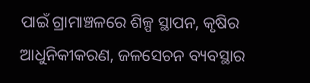ପାଇଁ ଗ୍ରାମାଞ୍ଚଳରେ ଶିଳ୍ପ ସ୍ଥାପନ, କୃଷିର ଆଧୁନିକୀକରଣ, ଜଳସେଚନ ବ୍ୟବସ୍ଥାର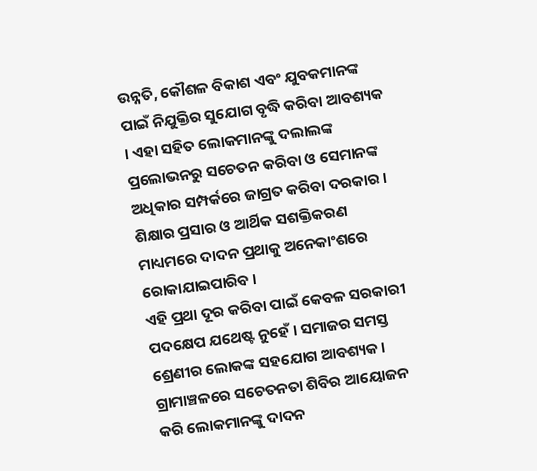ଉନ୍ନତି, କୌଶଳ ବିକାଶ ଏବଂ ଯୁବକମାନଙ୍କ ପାଇଁ ନିଯୁକ୍ତିର ସୁଯୋଗ ବୃଦ୍ଧି କରିବା ଆବଶ୍ୟକ । ଏହା ସହିତ ଲୋକମାନଙ୍କୁ ଦଲାଲଙ୍କ ପ୍ରଲୋଭନରୁ ସଚେତନ କରିବା ଓ ସେମାନଙ୍କ ଅଧିକାର ସମ୍ପର୍କରେ ଜାଗ୍ରତ କରିବା ଦରକାର । ଶିକ୍ଷାର ପ୍ରସାର ଓ ଆର୍ଥିକ ସଶକ୍ତିକରଣ ମାଧ୍ୟମରେ ଦାଦନ ପ୍ରଥାକୁ ଅନେକାଂଶରେ ରୋକାଯାଇପାରିବ ।
ଏହି ପ୍ରଥା ଦୂର କରିବା ପାଇଁ କେବଳ ସରକାରୀ ପଦକ୍ଷେପ ଯଥେଷ୍ଟ ନୁହେଁ । ସମାଜର ସମସ୍ତ ଶ୍ରେଣୀର ଲୋକଙ୍କ ସହଯୋଗ ଆବଶ୍ୟକ । ଗ୍ରାମାଞ୍ଚଳରେ ସଚେତନତା ଶିବିର ଆୟୋଜନ କରି ଲୋକମାନଙ୍କୁ ଦାଦନ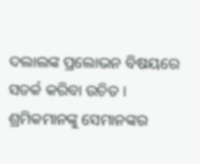ଦଲାଲଙ୍କ ପ୍ରଲୋଭନ ବିଷୟରେ ସତର୍କ କରିବା ଉଚିତ । ଶ୍ରମିକମାନଙ୍କୁ ସେମାନଙ୍କର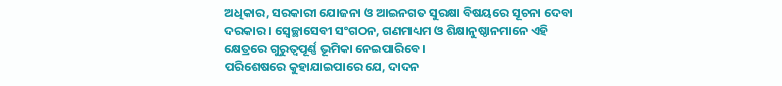ଅଧିକାର, ସରକାରୀ ଯୋଜନା ଓ ଆଇନଗତ ସୁରକ୍ଷା ବିଷୟରେ ସୂଚନା ଦେବା ଦରକାର । ସ୍ୱେଚ୍ଛାସେବୀ ସଂଗଠନ, ଗଣମାଧ୍ୟମ ଓ ଶିକ୍ଷାନୁଷ୍ଠାନମାନେ ଏହି କ୍ଷେତ୍ରରେ ଗୁରୁତ୍ୱପୂର୍ଣ୍ଣ ଭୂମିକା ନେଇପାରିବେ ।
ପରିଶେଷରେ କୁହାଯାଇପାରେ ଯେ, ଦାଦନ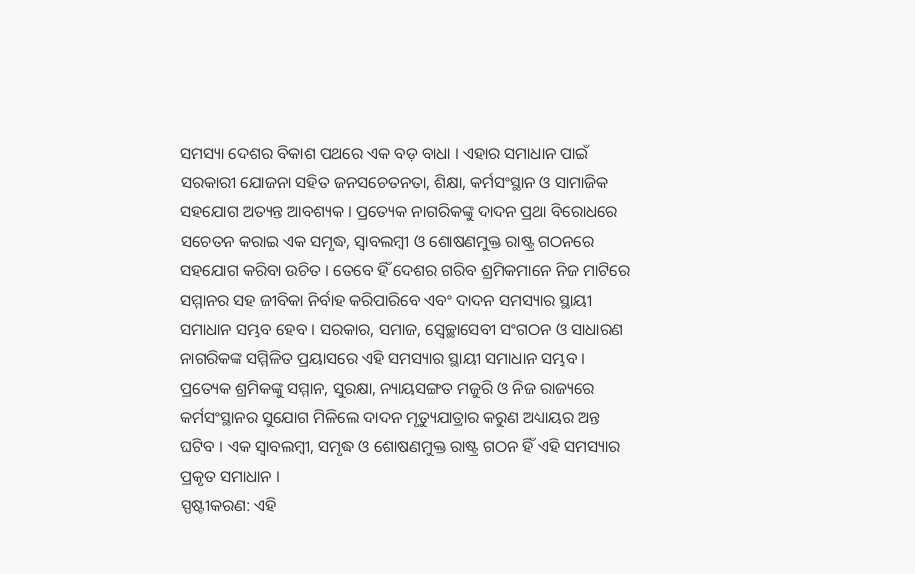ସମସ୍ୟା ଦେଶର ବିକାଶ ପଥରେ ଏକ ବଡ଼ ବାଧା । ଏହାର ସମାଧାନ ପାଇଁ ସରକାରୀ ଯୋଜନା ସହିତ ଜନସଚେତନତା, ଶିକ୍ଷା, କର୍ମସଂସ୍ଥାନ ଓ ସାମାଜିକ ସହଯୋଗ ଅତ୍ୟନ୍ତ ଆବଶ୍ୟକ । ପ୍ରତ୍ୟେକ ନାଗରିକଙ୍କୁ ଦାଦନ ପ୍ରଥା ବିରୋଧରେ ସଚେତନ କରାଇ ଏକ ସମୃଦ୍ଧ, ସ୍ୱାବଲମ୍ବୀ ଓ ଶୋଷଣମୁକ୍ତ ରାଷ୍ଟ୍ର ଗଠନରେ ସହଯୋଗ କରିବା ଉଚିତ । ତେବେ ହିଁ ଦେଶର ଗରିବ ଶ୍ରମିକମାନେ ନିଜ ମାଟିରେ ସମ୍ମାନର ସହ ଜୀବିକା ନିର୍ବାହ କରିପାରିବେ ଏବଂ ଦାଦନ ସମସ୍ୟାର ସ୍ଥାୟୀ ସମାଧାନ ସମ୍ଭବ ହେବ । ସରକାର, ସମାଜ, ସ୍ୱେଚ୍ଛାସେବୀ ସଂଗଠନ ଓ ସାଧାରଣ ନାଗରିକଙ୍କ ସମ୍ମିଳିତ ପ୍ରୟାସରେ ଏହି ସମସ୍ୟାର ସ୍ଥାୟୀ ସମାଧାନ ସମ୍ଭବ । ପ୍ରତ୍ୟେକ ଶ୍ରମିକଙ୍କୁ ସମ୍ମାନ, ସୁରକ୍ଷା, ନ୍ୟାୟସଙ୍ଗତ ମଜୁରି ଓ ନିଜ ରାଜ୍ୟରେ କର୍ମସଂସ୍ଥାନର ସୁଯୋଗ ମିଳିଲେ ଦାଦନ ମୃତ୍ୟୁଯାତ୍ରାର କରୁଣ ଅଧ୍ୟାୟର ଅନ୍ତ ଘଟିବ । ଏକ ସ୍ୱାବଲମ୍ବୀ, ସମୃଦ୍ଧ ଓ ଶୋଷଣମୁକ୍ତ ରାଷ୍ଟ୍ର ଗଠନ ହିଁ ଏହି ସମସ୍ୟାର ପ୍ରକୃତ ସମାଧାନ ।
ସ୍ପଷ୍ଟୀକରଣ: ଏହି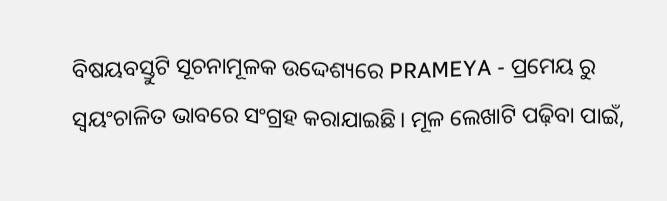ବିଷୟବସ୍ତୁଟି ସୂଚନାମୂଳକ ଉଦ୍ଦେଶ୍ୟରେ PRAMEYA - ପ୍ରମେୟ ରୁ ସ୍ୱୟଂଚାଳିତ ଭାବରେ ସଂଗ୍ରହ କରାଯାଇଛି। ମୂଳ ଲେଖାଟି ପଢ଼ିବା ପାଇଁ,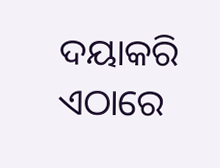ଦୟାକରି ଏଠାରେ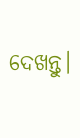ଦେଖନ୍ତୁ।